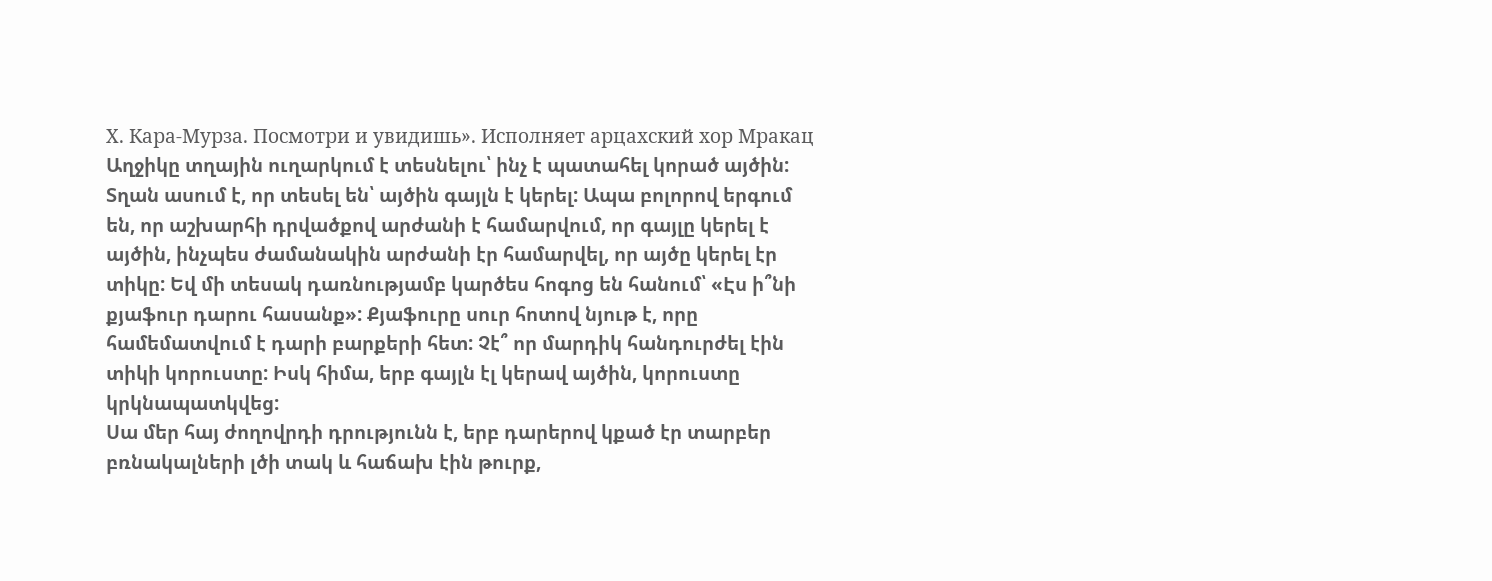Х. Кара-Мурза. Посмотри и увидишь». Исполняет арцахский хор Мракац
Աղջիկը տղային ուղարկում է տեսնելու՝ ինչ է պատահել կորած այծին: Տղան ասում է, որ տեսել են՝ այծին գայլն է կերել: Ապա բոլորով երգում են, որ աշխարհի դրվածքով արժանի է համարվում, որ գայլը կերել է այծին, ինչպես ժամանակին արժանի էր համարվել, որ այծը կերել էր տիկը: Եվ մի տեսակ դառնությամբ կարծես հոգոց են հանում՝ «Էս ի՞նի քյաֆուր դարու հասանք»: Քյաֆուրը սուր հոտով նյութ է, որը համեմատվում է դարի բարքերի հետ: Չէ՞ որ մարդիկ հանդուրժել էին տիկի կորուստը: Իսկ հիմա, երբ գայլն էլ կերավ այծին, կորուստը կրկնապատկվեց:
Սա մեր հայ ժողովրդի դրությունն է, երբ դարերով կքած էր տարբեր բռնակալների լծի տակ և հաճախ էին թուրք,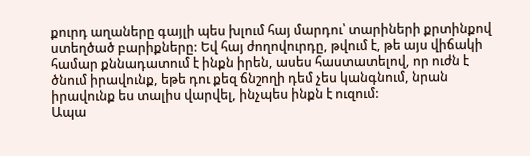քուրդ աղաները գայլի պես խլում հայ մարդու՝ տարիների քրտինքով ստեղծած բարիքները: Եվ հայ ժողովուրդը, թվում է, թե այս վիճակի համար քննադատում է ինքն իրեն, ասես հաստատելով, որ ուժն է ծնում իրավունք, եթե դու քեզ ճնշողի դեմ չես կանգնում, նրան իրավունք ես տալիս վարվել, ինչպես ինքն է ուզում:
Ապա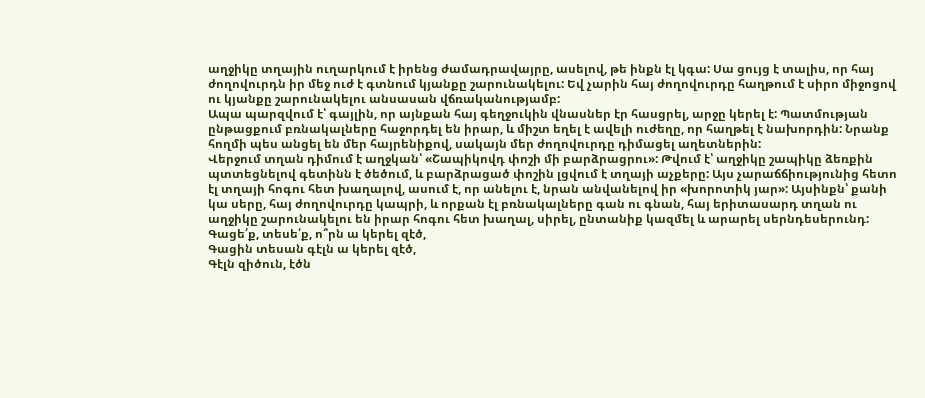աղջիկը տղային ուղարկում է իրենց ժամադրավայրը, ասելով, թե ինքն էլ կգա: Սա ցույց է տալիս, որ հայ ժողովուրդն իր մեջ ուժ է գտնում կյանքը շարունակելու: Եվ չարին հայ ժողովուրդը հաղթում է սիրո միջոցով ու կյանքը շարունակելու անսասան վճռականությամբ:
Ապա պարզվում է՝ գայլին, որ այնքան հայ գեղջուկին վնասներ էր հասցրել, արջը կերել է: Պատմության ընթացքում բռնակալները հաջորդել են իրար, և միշտ եղել է ավելի ուժեղը, որ հաղթել է նախորդին: Նրանք հողմի պես անցել են մեր հայրենիքով, սակայն մեր ժողովուրդը դիմացել աղետներին:
Վերջում տղան դիմում է աղջկան՝ «Շապիկովդ փոշի մի բարձրացրու»: Թվում է՝ աղջիկը շապիկը ձեռքին պտտեցնելով գետինն է ծեծում, և բարձրացած փոշին լցվում է տղայի աչքերը: Այս չարաճճիությունից հետո էլ տղայի հոգու հետ խաղալով, ասում է, որ անելու է, նրան անվանելով իր «խորոտիկ յար»: Այսինքն՝ քանի կա սերը, հայ ժողովուրդը կապրի, և որքան էլ բռնակալները գան ու գնան, հայ երիտասարդ տղան ու աղջիկը շարունակելու են իրար հոգու հետ խաղալ, սիրել, ընտանիք կազմել և արարել սերնդեսերունդ:
Գացե՛ք, տեսե՛ք, ո՞րն ա կերել զէծ,
Գացին տեսան գէլն ա կերել զէծ,
Գէլն զիծուն, էծն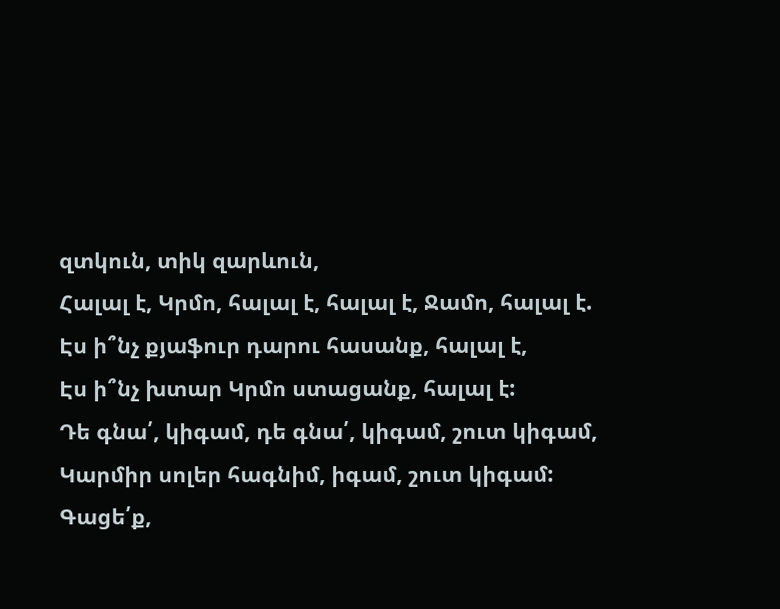զտկուն, տիկ զարևուն,
Հալալ է, Կրմո, հալալ է, հալալ է, Ջամո, հալալ է.
Էս ի՞նչ քյաֆուր դարու հասանք, հալալ է,
Էս ի՞նչ խտար Կրմո ստացանք, հալալ է:
Դե գնա՛, կիգամ, դե գնա՛, կիգամ, շուտ կիգամ,
Կարմիր սոլեր հագնիմ, իգամ, շուտ կիգամ:
Գացե՛ք,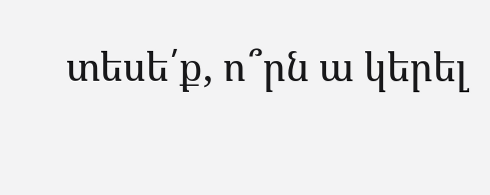տեսե՛ք, ո՞րն ա կերել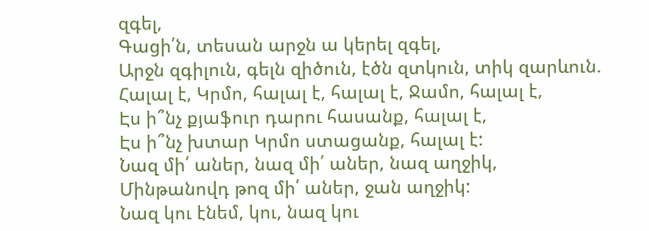զգել,
Գացի՛ն, տեսան արջն ա կերել զգել,
Արջն զգիլուն, գելն զիծուն, էծն զտկուն, տիկ զարևուն.
Հալալ է, Կրմո, հալալ է, հալալ է, Ջամո, հալալ է,
Էս ի՞նչ քյաֆուր դարու հասանք, հալալ է,
Էս ի՞նչ խտար Կրմո ստացանք, հալալ է:
Նազ մի՛ աներ, նազ մի՛ աներ, նազ աղջիկ,
Մինթանովդ թոզ մի՛ աներ, ջան աղջիկ:
Նազ կու էնեմ, կու, նազ կու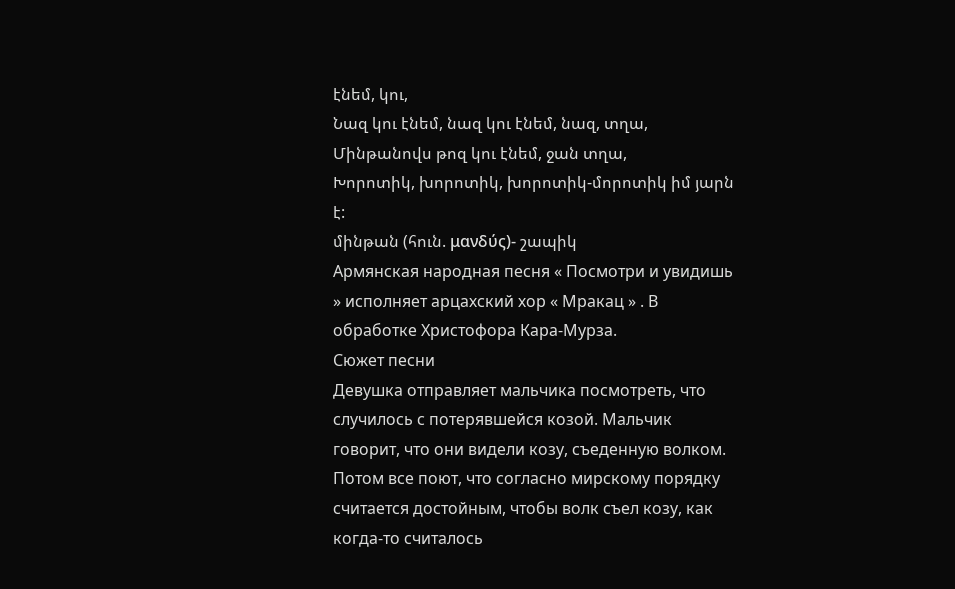էնեմ, կու,
Նազ կու էնեմ, նազ կու էնեմ, նազ, տղա,
Մինթանովս թոզ կու էնեմ, ջան տղա,
Խորոտիկ, խորոտիկ, խորոտիկ-մորոտիկ իմ յարն է:
մինթան (հուն. μανδύς)- շապիկ
Армянская народная песня « Посмотри и увидишь » исполняет арцахский хор « Мракац » . В обработке Христофора Кара-Мурза.
Сюжет песни
Девушка отправляет мальчика посмотреть, что случилось с потерявшейся козой. Мальчик говорит, что они видели козу, съеденную волком. Потом все поют, что согласно мирскому порядку считается достойным, чтобы волк съел козу, как когда-то считалось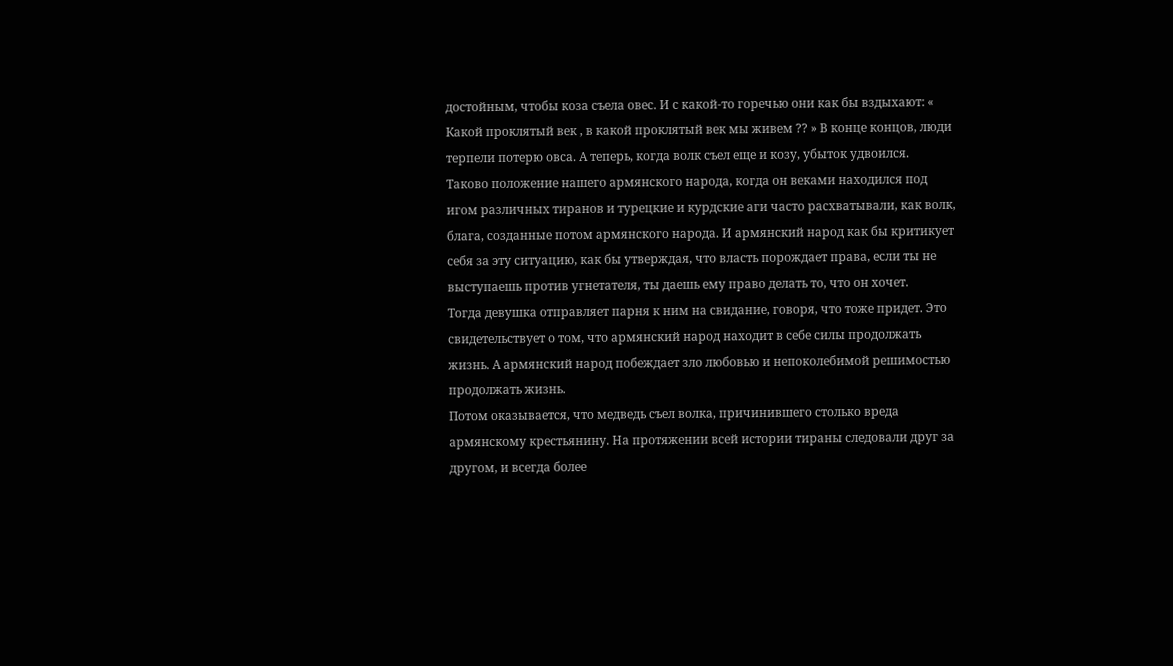достойным, чтобы коза съела овес. И с какой-то горечью они как бы вздыхают: « Какой проклятый век , в какой проклятый век мы живем ?? » В конце концов, люди терпели потерю овса. А теперь, когда волк съел еще и козу, убыток удвоился.
Таково положение нашего армянского народа, когда он веками находился под игом различных тиранов и турецкие и курдские аги часто расхватывали, как волк, блага, созданные потом армянского народа. И армянский народ как бы критикует себя за эту ситуацию, как бы утверждая, что власть порождает права, если ты не выступаешь против угнетателя, ты даешь ему право делать то, что он хочет.
Тогда девушка отправляет парня к ним на свидание, говоря, что тоже придет. Это свидетельствует о том, что армянский народ находит в себе силы продолжать жизнь. А армянский народ побеждает зло любовью и непоколебимой решимостью продолжать жизнь.
Потом оказывается, что медведь съел волка, причинившего столько вреда армянскому крестьянину. На протяжении всей истории тираны следовали друг за другом, и всегда более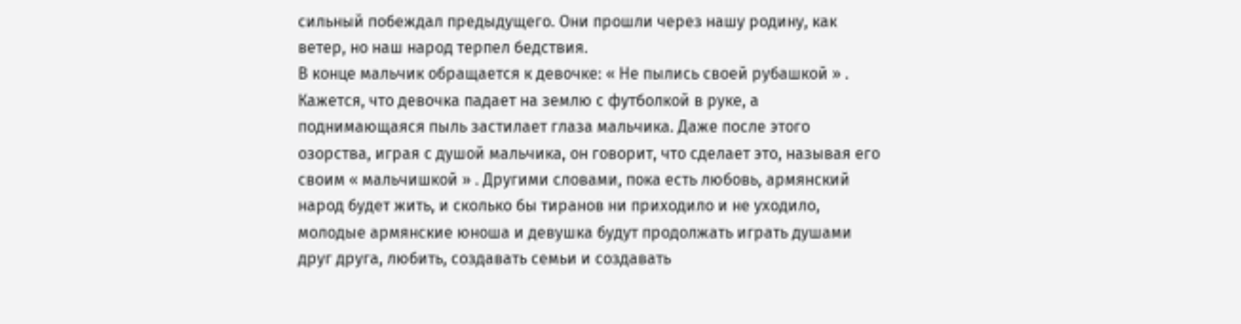сильный побеждал предыдущего. Они прошли через нашу родину, как ветер, но наш народ терпел бедствия.
В конце мальчик обращается к девочке: « Не пылись своей рубашкой » . Кажется, что девочка падает на землю с футболкой в руке, а поднимающаяся пыль застилает глаза мальчика. Даже после этого озорства, играя с душой мальчика, он говорит, что сделает это, называя его своим « мальчишкой » . Другими словами, пока есть любовь, армянский народ будет жить, и сколько бы тиранов ни приходило и не уходило, молодые армянские юноша и девушка будут продолжать играть душами друг друга, любить, создавать семьи и создавать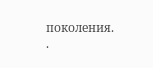поколения. .